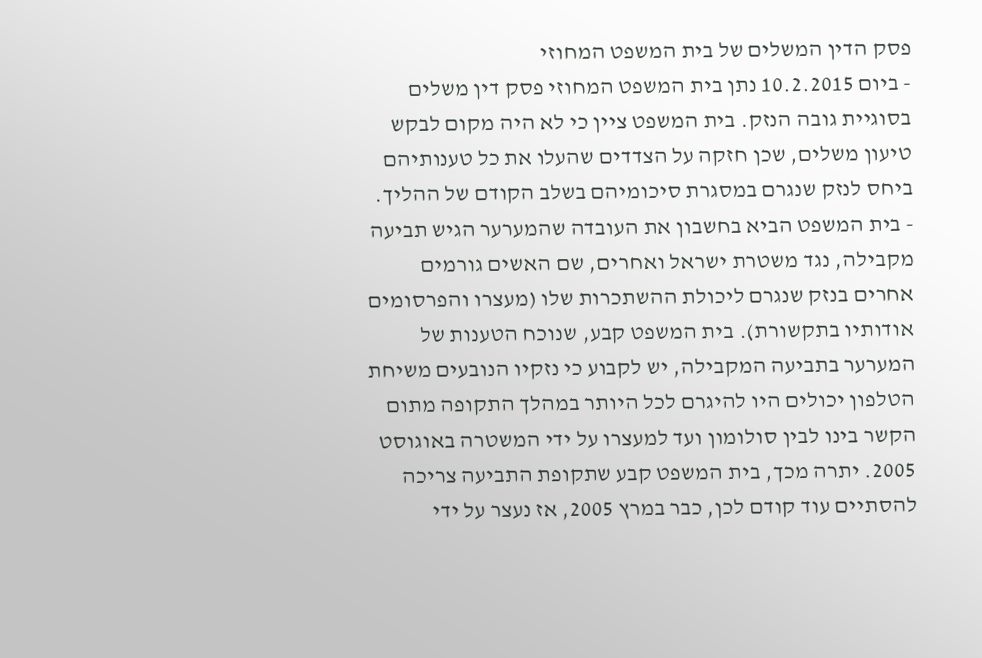פסק הדין המשלים של בית המשפט המחוזי
- ביום 10.2.2015 נתן בית המשפט המחוזי פסק דין משלים בסוגיית גובה הנזק. בית המשפט ציין כי לא היה מקום לבקש טיעון משלים, שכן חזקה על הצדדים שהעלו את כל טענותיהם ביחס לנזק שנגרם במסגרת סיכומיהם בשלב הקודם של ההליך.
- בית המשפט הביא בחשבון את העובדה שהמערער הגיש תביעה מקבילה, נגד משטרת ישראל ואחרים, שם האשים גורמים אחרים בנזק שנגרם ליכולת ההשתכרות שלו (מעצרו והפרסומים אודותיו בתקשורת). בית המשפט קבע, שנוכח הטענות של המערער בתביעה המקבילה, יש לקבוע כי נזקיו הנובעים משיחת הטלפון יכולים היו להיגרם לכל היותר במהלך התקופה מתום הקשר בינו לבין סולומון ועד למעצרו על ידי המשטרה באוגוסט 2005. יתרה מכך, בית המשפט קבע שתקופת התביעה צריכה להסתיים עוד קודם לכן, כבר במרץ 2005, אז נעצר על ידי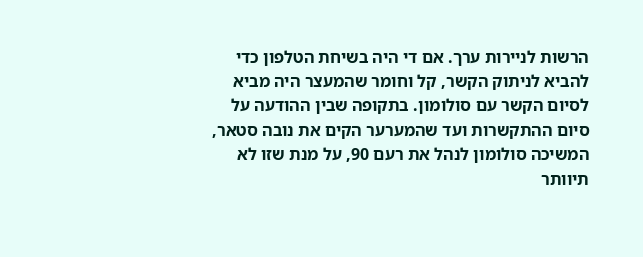הרשות לניירות ערך. אם די היה בשיחת הטלפון כדי להביא לניתוק הקשר, קל וחומר שהמעצר היה מביא לסיום הקשר עם סולומון. בתקופה שבין ההודעה על סיום ההתקשרות ועד שהמערער הקים את נובה סטאר, המשיכה סולומון לנהל את רעם 90, על מנת שזו לא תיוותר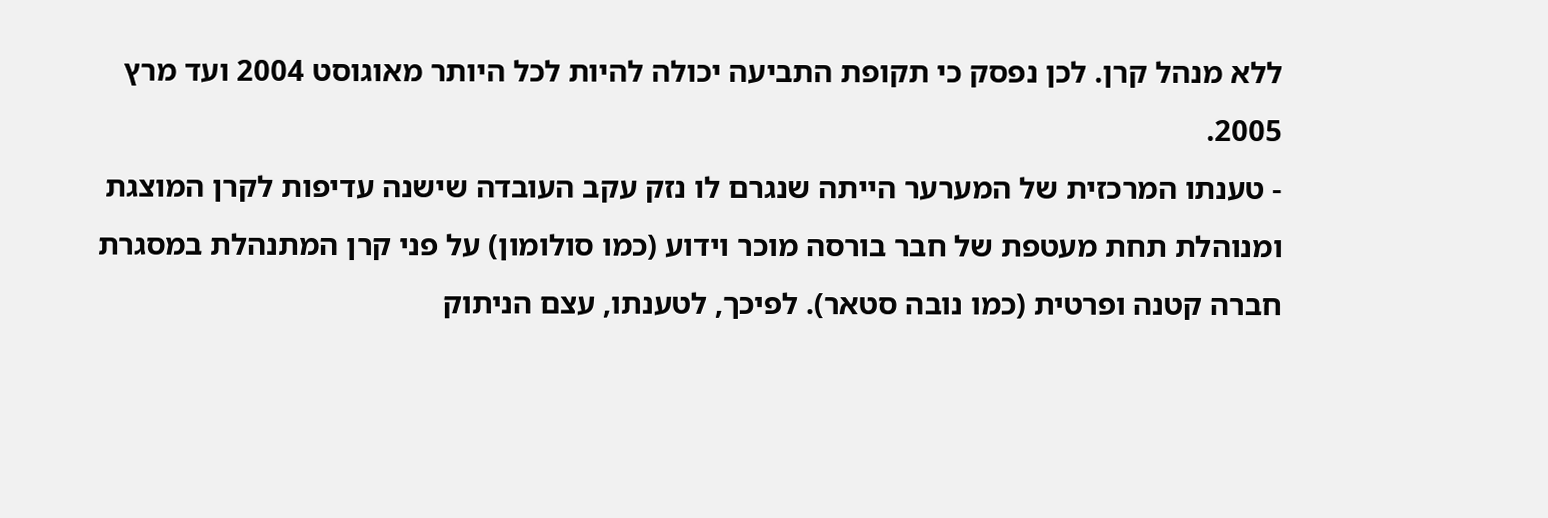ללא מנהל קרן. לכן נפסק כי תקופת התביעה יכולה להיות לכל היותר מאוגוסט 2004 ועד מרץ 2005.
- טענתו המרכזית של המערער הייתה שנגרם לו נזק עקב העובדה שישנה עדיפות לקרן המוצגת ומנוהלת תחת מעטפת של חבר בורסה מוכר וידוע (כמו סולומון) על פני קרן המתנהלת במסגרת חברה קטנה ופרטית (כמו נובה סטאר). לפיכך, לטענתו, עצם הניתוק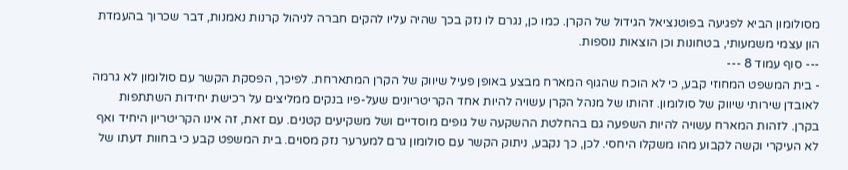מסולומון הביא לפגיעה בפוטנציאל הגידול של הקרן. כמו כן, נגרם לו נזק בכך שהיה עליו להקים חברה לניהול קרנות נאמנות, דבר שכרוך בהעמדת הון עצמי משמעותי, בטחונות וכן הוצאות נוספות.
--- סוף עמוד 8 ---
- בית המשפט המחוזי קבע, כי לא הוכח שהגוף המארח מבצע באופן פעיל שיווק של הקרן המתארחת. לפיכך, הפסקת הקשר עם סולומון לא גרמה לאובדן שירותי שיווק של סולומון. זהותו של מנהל הקרן עשויה להיות אחד הקריטריונים שעל-פיו בנקים ממליצים על רכישת יחידות השתתפות בקרן. לזהות המארח עשויה להיות השפעה גם בהחלטת ההשקעה של גופים מוסדיים ושל משקיעים קטנים. עם זאת, זה אינו הקריטריון היחיד ואף לא העיקרי וקשה לקבוע מהו משקלו היחסי. לכן, כך נקבע, ניתוק הקשר עם סולומון גרם למערער נזק מסוים. בית המשפט קבע כי בחוות דעתו של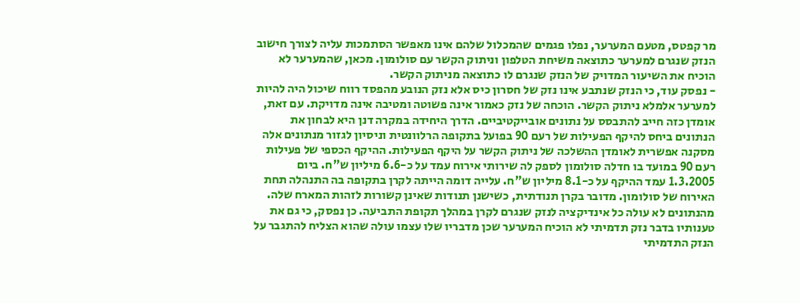מר קפטס, מטעם המערער, נפלו פגמים שהמכלול שלהם אינו מאפשר הסתמכות עליה לצורך חישוב הנזק שנגרם למערער כתוצאה משיחת הטלפון וניתוק הקשר עם סולומון. מכאן, שהמערער לא הוכיח את השיעור המדויק של הנזק שנגרם לו כתוצאה מניתוק הקשר.
- נפסק עוד, כי הנזק שנתבע אינו נזק של חסרון כיס אלא נזק הנובע מהפסד רווח שיכול היה להיות למערער אלמלא ניתוק הקשר. הוכחה של נזק כאמור אינה פשוטה ומטיבה אינה מדויקת. עם זאת, אומדן כזה חייב להתבסס על נתונים אובייקטיביים. הדרך היחידה במקרה דנן היא לבחון את הנתונים ביחס להיקף הפעילות של רעם 90 בפועל בתקופה הרלוונטית וניסיון לגזור מנתונים אלה מסקנה אפשרית לאומדן ההשלכה של ניתוק הקשר על היקף הפעילות. ההיקף הכספי של פעילות רעם 90 במועד בו חדלה סולומון לספק לה שירותי אירוח עמד על כ-6.6 מיליון ש"ח. ביום 1.3.2005 עמד ההיקף על כ-8.1 מיליון ש"ח. עלייה דומה הייתה לקרן בתקופה בה התנהלה תחת האירוח של סולומון. מדובר בקרן תנודתית, כשישנן תנודות שאינן קשורות לזהות המארח שלה. מהנתונים לא עולה כל אינדיקציה לנזק שנגרם לקרן במהלך תקופת התביעה. כן נפסק, כי גם את טענותיו בדבר נזק תדמיתי לא הוכיח המערער שכן מדבריו שלו עצמו עולה שהוא הצליח להתגבר על הנזק התדמיתי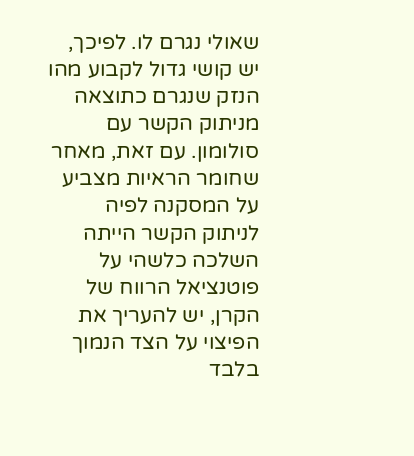שאולי נגרם לו. לפיכך, יש קושי גדול לקבוע מהו הנזק שנגרם כתוצאה מניתוק הקשר עם סולומון. עם זאת, מאחר שחומר הראיות מצביע על המסקנה לפיה לניתוק הקשר הייתה השלכה כלשהי על פוטנציאל הרווח של הקרן, יש להעריך את הפיצוי על הצד הנמוך בלבד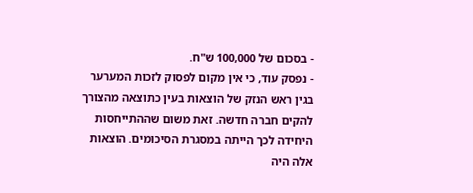- בסכום של 100,000 ש"ח.
- נפסק עוד, כי אין מקום לפסוק לזכות המערער בגין ראש הנזק של הוצאות בעין כתוצאה מהצורך להקים חברה חדשה. זאת משום שההתייחסות היחידה לכך הייתה במסגרת הסיכומים. הוצאות אלה היה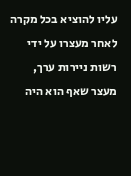עליו להוציא בכל מקרה לאחר מעצרו על ידי רשות ניירות ערך, מעצר שאף הוא היה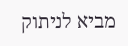מביא לניתוק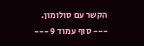הקשר עם סולומון.
--- סוף עמוד 9 ---